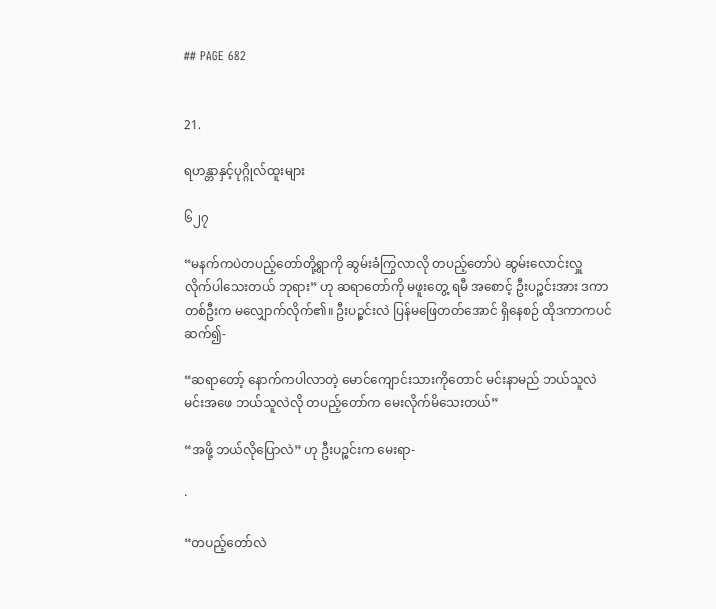## PAGE 682


21.

ရဟန္တာနှင့်ပုဂ္ဂိုလ်ထူးများ

၆၂၇

“မနက်ကပဲတပည့်တော်တို့ရွာကို ဆွမ်းခံကြွလာလို တပည့်တော်ပဲ ဆွမ်းလောင်းလှူ
လိုက်ပါသေးတယ် ဘုရား” ဟု ဆရာတော်ကို မဖူးတွေ့ ရမီ အစောင့် ဦးပဉ္စင်းအား ဒကာ
တစ်ဦးက မလျှောက်လိုက်၏။ ဦးပဉ္စင်းလဲ ပြန်မဖြေတတ်အောင် ရှိနေစဉ် ထိုဒကာကပင်
ဆက်၍-

“ဆရာတော့် နောက်ကပါလာတဲ့ မောင်ကျောင်းသားကိုတောင် မင်းနာမည် ဘယ်သူလဲ
မင်းအဖေ ဘယ်သူလဲလို တပည့်တော်က မေးလိုက်မိသေးတယ်”

“အဖို့ ဘယ်လိုပြောလဲ” ဟု ဦးပဉ္စင်းက မေးရာ-

·

“တပည့်တော်လဲ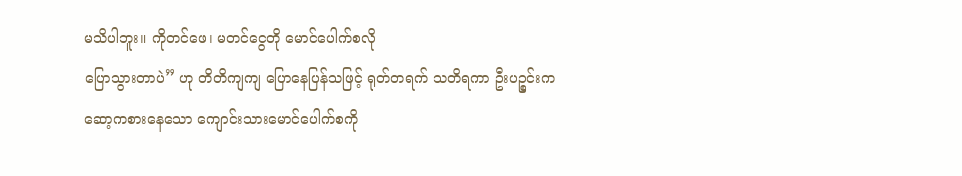မသိပါဘူး။ ကိုတင်ဖေ၊ မတင်ငွေတို မောင်ပေါက်စလို
ပြောသွားတာပဲ” ဟု တိတိကျကျ ပြောနေပြန်သဖြင့် ရုတ်တရက် သတိရကာ ဦးပဉ္စင်းက
ဆော့ကစားနေသော ကျောင်းသားမောင်ပေါက်စကို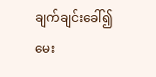ချက်ချင်းခေါ်၍ မေး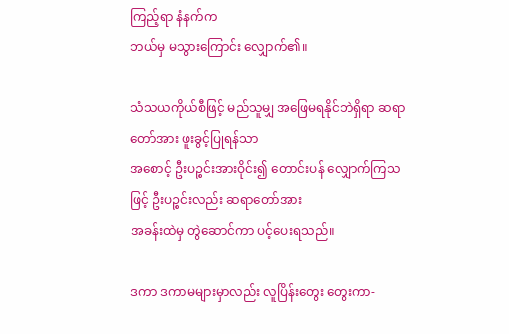ကြည့်ရာ နံနက်က
ဘယ်မှ မသွားကြောင်း လျှောက်၏။

သံသယကိုယ်စီဖြင့် မည်သူမျှ အဖြေမရနိုင်ဘဲရှိရာ ဆရာတော်အား ဖူးခွင့်ပြုရန်သာ
အစောင့် ဦးပဉ္စင်းအားဝိုင်း၍ တောင်းပန် လျှောက်ကြသဖြင့် ဦးပဉ္စင်းလည်း ဆရာတော်အား
အခန်းထဲမှ တွဲဆောင်ကာ ပင့်ပေးရသည်။

ဒကာ ဒကာမများမှာလည်း လူပြိန်းတွေး တွေးကာ-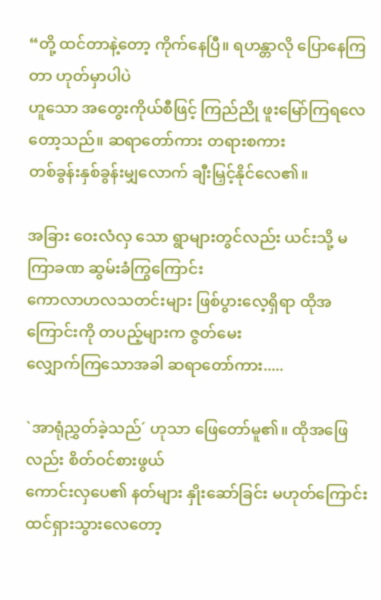“တို့ ထင်တာနဲ့တော့ ကိုက်နေပြီ။ ရဟန္တာလို ပြောနေကြတာ ဟုတ်မှာပါပဲ
ဟူသော အတွေးကိုယ်စီဖြင့် ကြည်ညို ဖူးမြော်ကြရလေတော့သည်။ ဆရာတော်ကား တရားစကား
တစ်ခွန်းနှစ်ခွန်းမျှလောက် ချီးမြှင့်နိုင်လေ၏။

အခြား ဝေးလံလှ သော ရွာများတွင်လည်း ယင်းသို့ မကြာခဏ ဆွမ်းခံကြွကြောင်း
ကောလာဟလသတင်းများ ဖြစ်ပွားလေ့ရှိရာ ထိုအကြောင်းကို တပည့်များက ဇွတ်မေး
လျှောက်ကြသောအခါ ဆရာတော်ကား.....

`အာရုံညွှတ်ခဲ့သည်´ ဟုသာ ဖြေတော်မူ၏။ ထိုအဖြေလည်း စိတ်ဝင်စားဖွယ်
ကောင်းလှပေ၏ နတ်များ နှိုးဆော်ခြင်း မဟုတ်ကြောင်း ထင်ရှားသွားလေတော့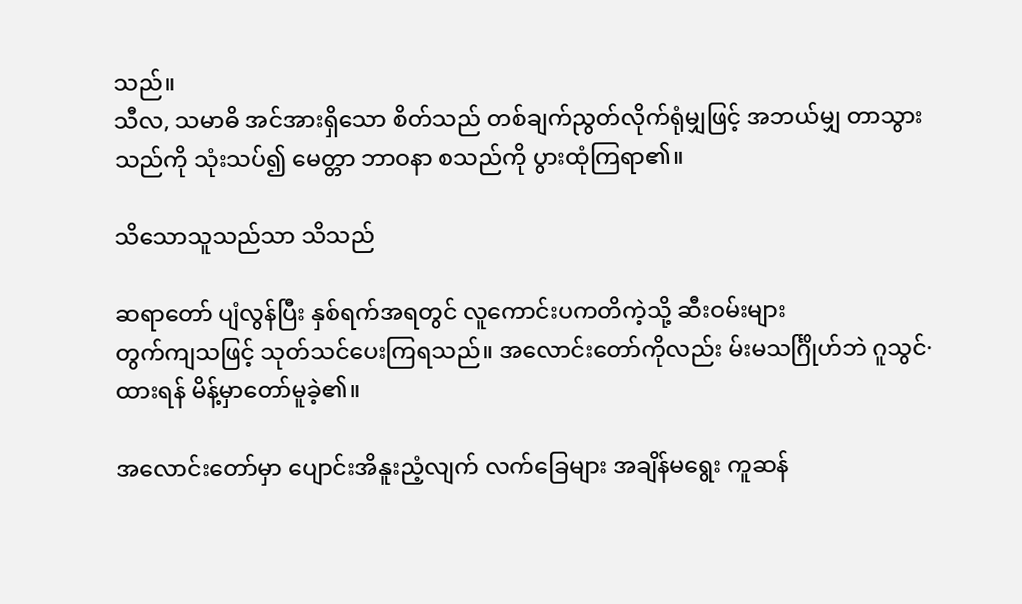သည်။
သီလ, သမာဓိ အင်အားရှိသော စိတ်သည် တစ်ချက်ညွတ်လိုက်ရုံမျှဖြင့် အဘယ်မျှ တာသွား
သည်ကို သုံးသပ်၍ မေတ္တာ ဘာဝနာ စသည်ကို ပွားထုံကြရာ၏။

သိသောသူသည်သာ သိသည်

ဆရာတော် ပျံလွန်ပြီး နှစ်ရက်အရတွင် လူကောင်းပကတိကဲ့သို့ ဆီးဝမ်းများ
တွက်ကျသဖြင့် သုတ်သင်ပေးကြရသည်။ အလောင်းတော်ကိုလည်း မ်းမသင်္ဂြိုဟ်ဘဲ ဂူသွင်·
ထားရန် မိန့်မှာတော်မူခဲ့၏။

အလောင်းတော်မှာ ပျောင်းအိနူးညံ့လျက် လက်ခြေများ အချိန်မရွေး ကူဆန်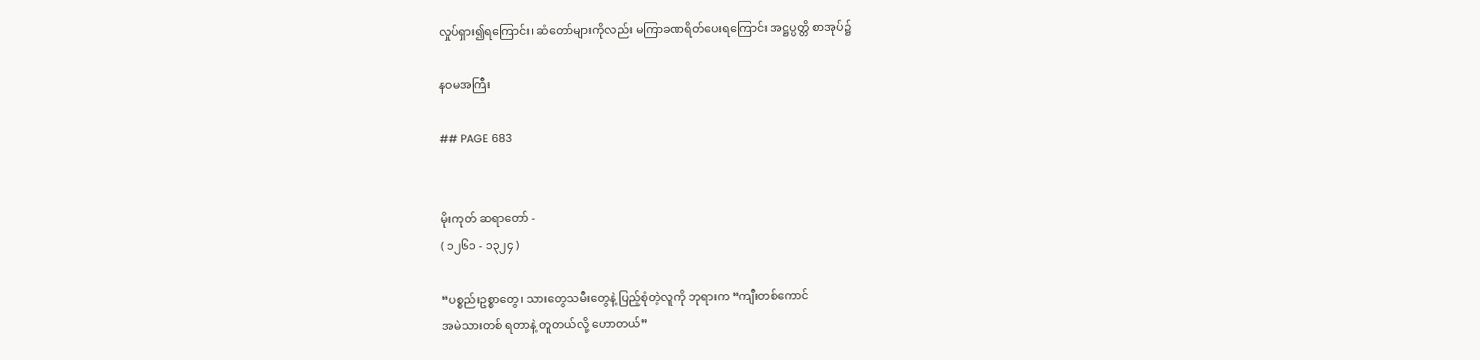လှုပ်ရှား၍ရကြောင်း၊ ဆံတော်များကိုလည်း မကြာခဏရိတ်ပေးရကြောင်း အဋ္ဌပ္ပတ္တိ စာအုပ်၌

နဝမအကြီး

## PAGE 683


မိုးကုတ် ဆရာတော် -
( ၁၂၆၁ - ၁၃၂၄ )

“ပစ္စည်းဥစ္စာတွေ၊ သားတွေသမီးတွေနဲ့ ပြည့်စုံတဲ့လူကို ဘုရားက “ကျီးတစ်ကောင်
အမဲသားတစ် ရတာနဲ့ တူတယ်လို့ ဟောတယ်”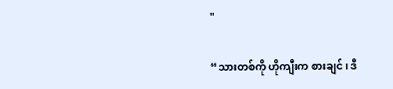"

“သားတစ်ကို ဟိုကျီးက စားချင်၊ ဒီ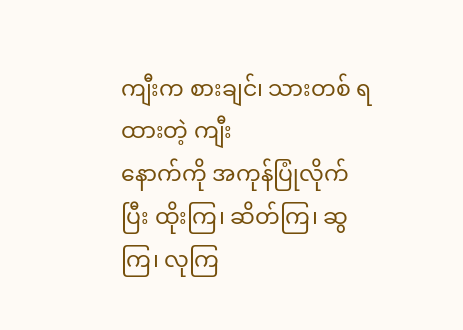ကျီးက စားချင်၊ သားတစ် ရထားတဲ့ ကျီး
နောက်ကို အကုန်ပြုံလိုက်ပြီး ထိုးကြ၊ ဆိတ်ကြ၊ ဆွကြ၊ လုကြ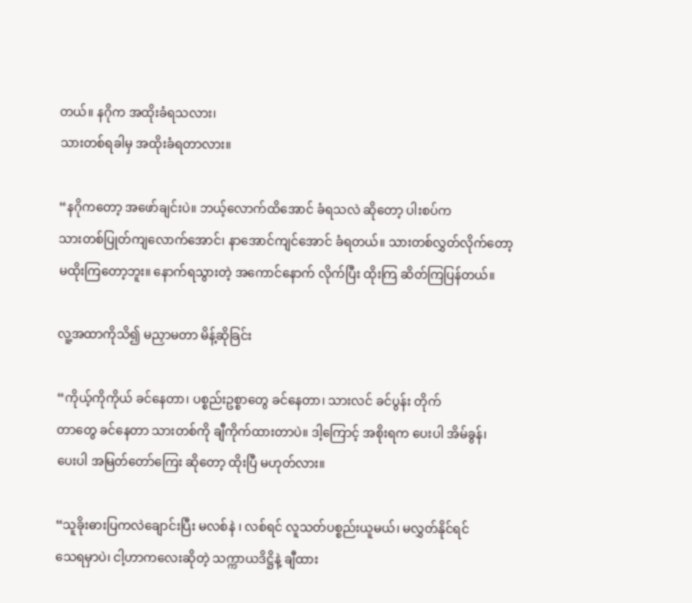တယ်။ နဂိုက အထိုးခံရသလား၊
သားတစ်ရခါမှ အထိုးခံရတာလား။

“နဂိုကတော့ အဖော်ချင်းပဲ။ ဘယ့်လောက်ထိအောင် ခံရသလဲ ဆိုတော့ ပါးစပ်က
သားတစ်ပြုတ်ကျလောက်အောင်၊ နာအောင်ကျင်အောင် ခံရတယ်။ သားတစ်လွှတ်လိုက်တော့
မထိုးကြတော့ဘူး။ နောက်ရသွားတဲ့ အကောင်နောက် လိုက်ပြီး ထိုးကြ ဆိတ်ကြပြန်တယ်။

လူ့အထာကိုသိ၍ မညှာမတာ မိန့်ဆိုခြင်း

“ကိုယ့်ကိုကိုယ် ခင်နေတာ၊ ပစ္စည်းဥစ္စာတွေ ခင်နေတာ၊ သားလင် ခင်ပွန်း တိုက်
တာတွေ ခင်နေတာ သားတစ်ကို ချီကိုက်ထားတာပဲ။ ဒါ့ကြောင့် အစိုးရက ပေးပါ အိမ်ခွန်၊
ပေးပါ အမြတ်တော်ကြေး ဆိုတော့ ထိုးပြီ မဟုတ်လား။

“သူခိုးဓားပြကလဲချောင်းပြီး မလစ်နဲ ၊ လစ်ရင် လူသတ်ပစ္စည်းယူမယ်၊ မလွှတ်နိုင်ရင်
သေရမှာပဲ၊ ငါ့ဟာကလေးဆိုတဲ့ သက္ကာယဒိဋ္ဌိနဲ့ ချီထား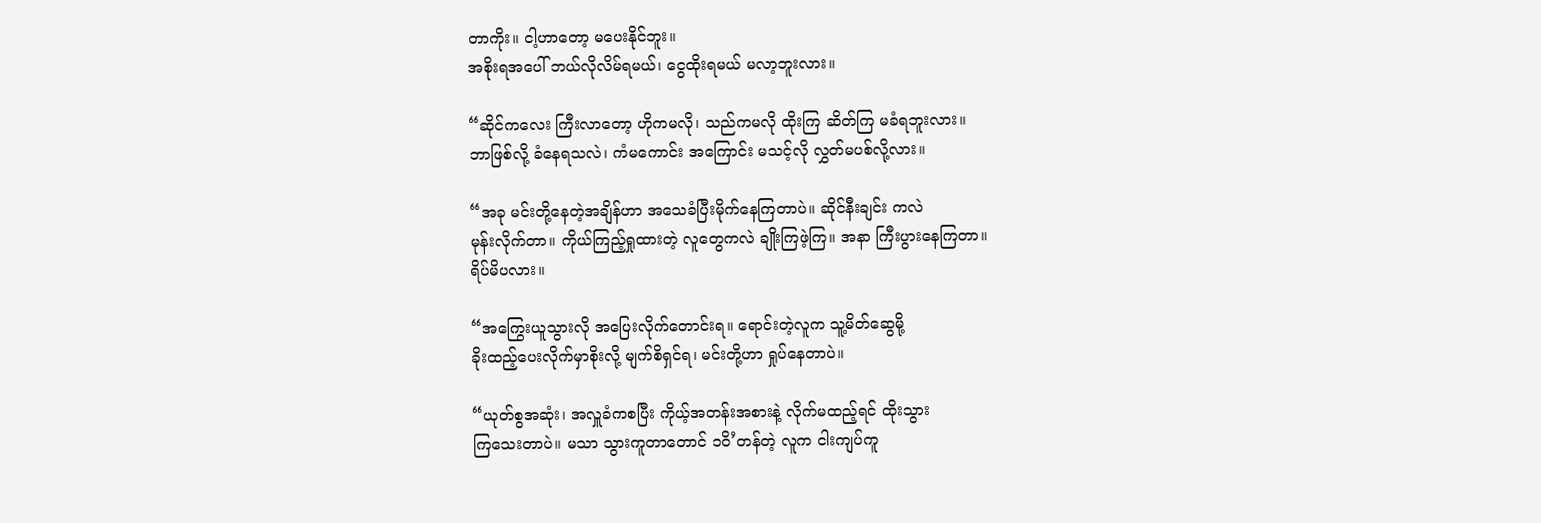တာကိုး။ ငါ့ဟာတော့ မပေးနိုင်ဘူး။
အစိုးရအပေါ် ဘယ်လိုလိမ်ရမယ်၊ ငွေထိုးရမယ် မလာ့ဘူးလား။

“ဆိုင်ကလေး ကြီးလာတော့ ဟိုကမလို၊ သည်ကမလို ထိုးကြ ဆိတ်ကြ မခံရဘူးလား။
ဘာဖြစ်လို့ ခံနေရသလဲ၊ ကံမကောင်း အကြောင်း မသင့်လို လွှတ်မပစ်လို့လား။

“အခု မင်းတို့နေတဲ့အချိန်ဟာ အသေခံပြီးမိုက်နေကြတာပဲ။ ဆိုင်နီးချင်း ကလဲ
မုန်းလိုက်တာ။ ကိုယ်ကြည့်ရှုထားတဲ့ လူတွေကလဲ ချိုးကြဖဲ့ကြ။ အနာ ကြီးပွားနေကြတာ။
ရိပ်မိပလား။

“အကြွေးယူသွားလို အပြေးလိုက်တောင်းရ။ ရောင်းတဲ့လူက သူ့မိတ်ဆွေမို့
ခိုးထည့်ပေးလိုက်မှာစိုးလို့ မျက်စိရှင်ရ၊ မင်းတို့ဟာ ရှုပ်နေတာပဲ။

“ယုတ်စွအဆုံး၊ အလှူခံကစပြီး ကိုယ့်အတန်းအစားနဲ့ လိုက်မထည့်ရင် ထိုးသွား
ကြသေးတာပဲ။ မသာ သွားကူတာတောင် ၁ဝိ’တန်တဲ့ လူက ငါးကျပ်ကူ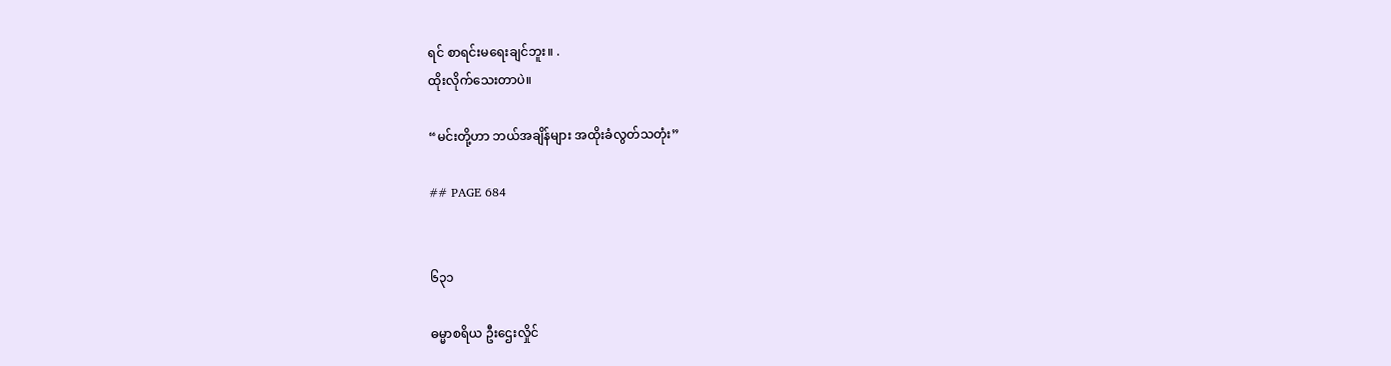ရင် စာရင်းမရေးချင်ဘူး။ .
ထိုးလိုက်သေးတာပဲ။

“မင်းတို့ဟာ ဘယ်အချိန်များ အထိုးခံလွတ်သတုံး”

## PAGE 684


၆၃၁

ဓမ္မာစရိယ ဦးဌေးလှိုင်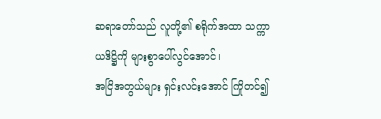ဆရာတော်သည် လူတို့၏ စရိုက်အထာ သက္ကာယဒိဋ္ဌိကို များစွာပေါ်လွင်အောင်၊
အငြိအတွယ်များ ရှင်းလင်းအောင် ကြိုတင်၍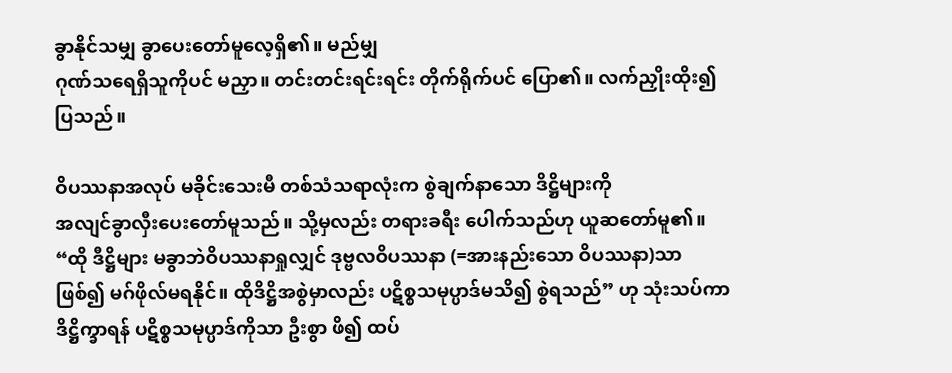ခွာနိုင်သမျှ ခွာပေးတော်မူလေ့ရှိ၏။ မည်မျှ
ဂုဏ်သရေရှိသူကိုပင် မညှာ။ တင်းတင်းရင်းရင်း တိုက်ရိုက်ပင် ပြော၏။ လက်ညှိုးထိုး၍
ပြသည်။

ဝိပဿနာအလုပ် မခိုင်းသေးမီ တစ်သံသရာလုံးက စွဲချက်နာသော ဒိဋ္ဌိများကို
အလျင်ခွာလှီးပေးတော်မူသည်။ သို့မှလည်း တရားခရီး ပေါက်သည်ဟု ယူဆတော်မူ၏။
“ထို ဒီဋ္ဌိများ မခွာဘဲဝိပဿနာရှုလျှင် ဒုဗ္ဗလဝိပဿနာ (=အားနည်းသော ဝိပဿနာ)သာ
ဖြစ်၍ မဂ်ဖိုလ်မရနိုင်။ ထိုဒိဋ္ဌိအစွဲမှာလည်း ပဋိစ္စသမုပ္ပာဒ်မသိ၍ စွဲရသည်” ဟု သုံးသပ်ကာ
ဒိဋ္ဌိက္ခာရန် ပဋိစ္စသမုပ္ပာဒ်ကိုသာ ဦးစွာ ဖိ၍ ထပ်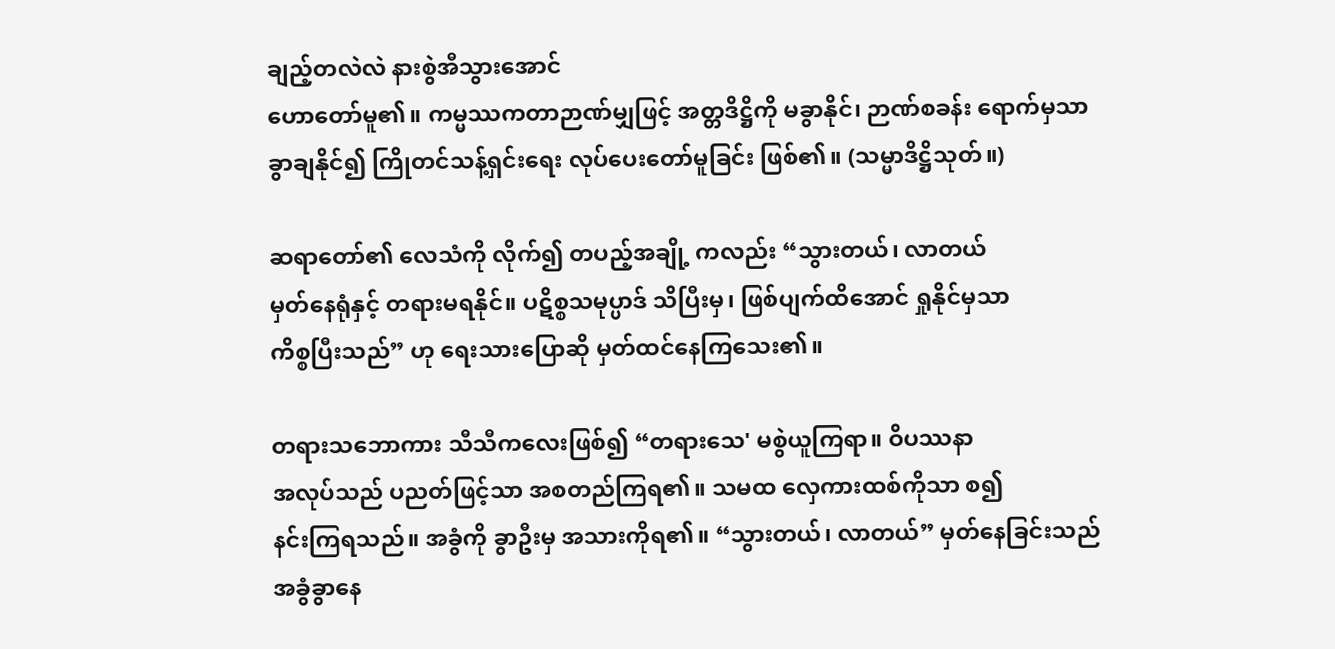ချည့်တလဲလဲ နားစွဲအီသွားအောင်
ဟောတော်မူ၏။ ကမ္မဿကတာဉာဏ်မျှဖြင့် အတ္တဒိဋ္ဌိကို မခွာနိုင်၊ ဉာဏ်စခန်း ရောက်မှသာ
ခွာချနိုင်၍ ကြိုတင်သန့်ရှင်းရေး လုပ်ပေးတော်မူခြင်း ဖြစ်၏။ (သမ္မာဒိဋ္ဌိသုတ်။)

ဆရာတော်၏ လေသံကို လိုက်၍ တပည့်အချို့ ကလည်း “သွားတယ်၊ လာတယ်
မှတ်နေရုံနှင့် တရားမရနိုင်။ ပဋိစ္စသမုပ္ပာဒ် သိပြီးမှ၊ ဖြစ်ပျက်ထိအောင် ရှုနိုင်မှသာ
ကိစ္စပြီးသည်” ဟု ရေးသားပြောဆို မှတ်ထင်နေကြသေး၏။

တရားသဘောကား သီသီကလေးဖြစ်၍ “တရားသေ' မစွဲယူကြရာ။ ဝိပဿနာ
အလုပ်သည် ပညတ်ဖြင့်သာ အစတည်ကြရ၏။ သမထ လှေကားထစ်ကိုသာ စ၍
နင်းကြရသည်။ အခွံကို ခွာဦးမှ အသားကိုရ၏။ “သွားတယ်၊ လာတယ်” မှတ်နေခြင်းသည်
အခွံခွာနေ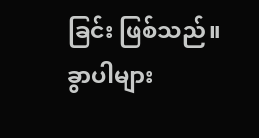ခြင်း ဖြစ်သည်။ ခွာပါများ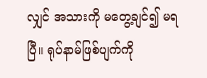လျှင် အသားကို မတွေ့ချင်၍ မရပြီ။ ရုပ်နာမ်ဖြစ်ပျက်ကို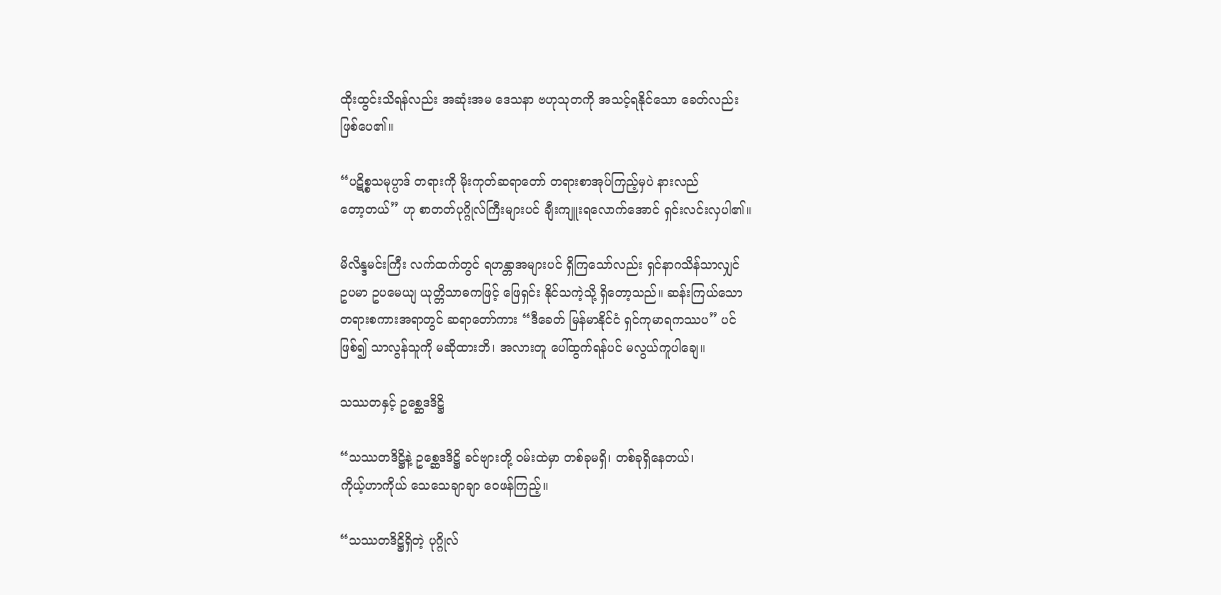ထိုးထွင်းသိရန်လည်း အဆုံးအမ ဒေသနာ ဗဟုသုတကို အသင့်ရနိုင်သော ခေတ်လည်း
ဖြစ်ပေ၏။

“ပဋိစ္စသမုပ္ပာဒ် တရားကို မိုးကုတ်ဆရာတော် တရားစာအုပ်ကြည့်မှပဲ နားလည်
တော့တယ်” ဟု စာတတ်ပုဂ္ဂိုလ်ကြီးများပင် ချီးကျူးရလောက်အောင် ရှင်းလင်းလှပါ၏။

မိလိန္ဒမင်းကြီး လက်ထက်တွင် ရဟန္တာအများပင် ရှိကြသော်လည်း ရှင်နာဂသိန်သာလျှင်
ဥပမာ ဥပမေယျ ယုတ္တိသာဓကဖြင့် ဖြေရှင်း နိုင်သကဲ့သို့ ရှိတော့သည်။ ဆန်းကြယ်သော
တရားစကားအရာတွင် ဆရာတော်ကား “ဒီခေတ် မြန်မာနိုင်ငံ ရှင်ကုမာရကဿပ” ပင်
ဖြစ်၍ သာလွန်သူကို မဆိုထားဘိ၊ အလားတူ ပေါ်ထွက်ရန်ပင် မလွယ်ကူပါချေ။

သဿတနှင့် ဥစ္ဆေဒဒိဋ္ဌိ

“သဿတဒိဋ္ဌိနဲ့ ဥစ္ဆေဒဒိဋ္ဌိ ခင်ဗျားတို့ ဝမ်းထဲမှာ တစ်ခုမရှိ၊ တစ်ခုရှိနေတယ်၊
ကိုယ့်ဟာကိုယ် သေသေချာချာ ဝေဖန်ကြည့်။

“သဿတဒိဋ္ဌိရှိတဲ့ ပုဂ္ဂိုလ်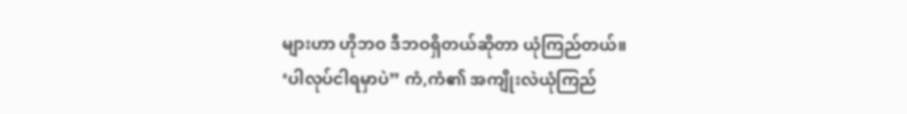များဟာ ဟိုဘဝ ဒီဘဝရှိတယ်ဆိုတာ ယုံကြည်တယ်။
‘ပါလုပ်ငါရမှာပဲ” ကံ,ကံ၏ အကျိုးလဲယုံကြည်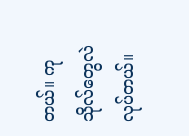တယ်။ ကုသိုလ်တွေလဲလုပ်တယ်။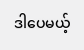ဒါပေမယ့်